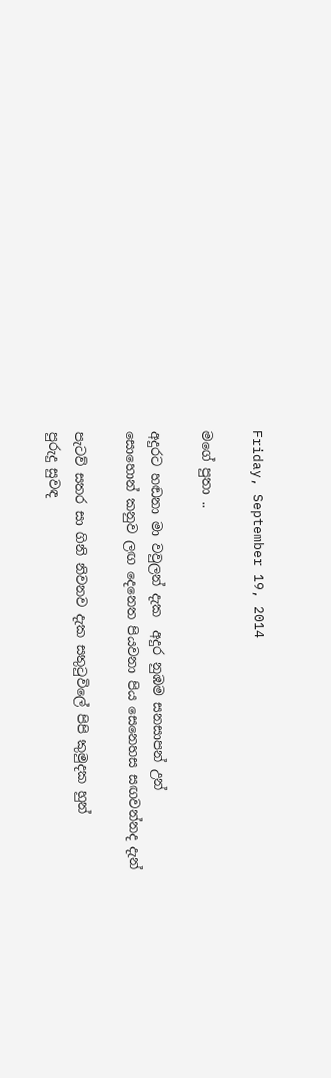Friday, September 19, 2014

මගේ පුතා ..

අදුරට හඬනා මා වවුලන් දැක  අදුර නුඹම සනසාපන් උන්
සොහොන් කනුව ලඟ දෙනෙත පියවනා පිය සෙනෙහස සඟවන්නද දැන්

පැටව් සතර සා ගිනි නිවනව දැක සතුටුවිලේ පිපි කුමුදක හුන්
පුරුදු සුවඳ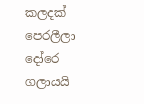කලදක් පෙරලීලා දෝරෙ ගලායයි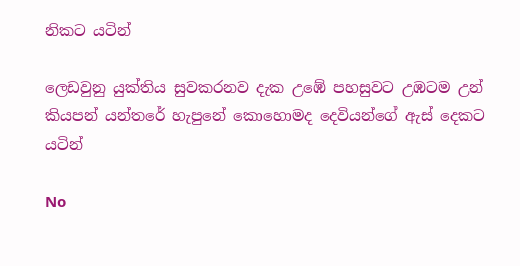නිකට යටින්

ලෙඩවුනු යුක්තිය සුවකරනව දැක උඹේ පහසුවට උඹටම උන්
කියපන් යන්තරේ හැපුනේ කොහොමද දෙවියන්ගේ ඇස් දෙකට යටින්

No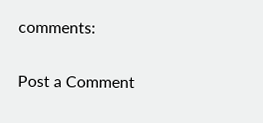comments:

Post a Comment